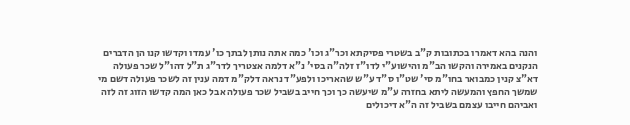והנה בהא דאמרו בכתובות ק"ב בשטרי פסיקתא וכר"ג וכו' כמה אתה נותן לבתך כו' עמדו וקדשו קנו הן הדברים הנקנים באמירה והקשו הב"מ והישוע"י לדו"ז זלה"ה בסי' נ"א דלמה אצטריך לדר"ג ת"ל דהו"ל שכר פעולה דא"צ קנין כמבואר בחו"מ סי' שט"ו ס"ד ע"ש שהאריכו ולפע"ד נראה דלק"מ דמה ענין זה לשכר פעולה דשם מי שמשך החפץ והמעשה ליתא בחזרה ע"מ שיעשה כך וכך חייב בשביל שכר פעולה אבל כאן המה קדשו הזוג זה לזה ואביהם חייבו עצמם בשביל זה ה"א דיכולים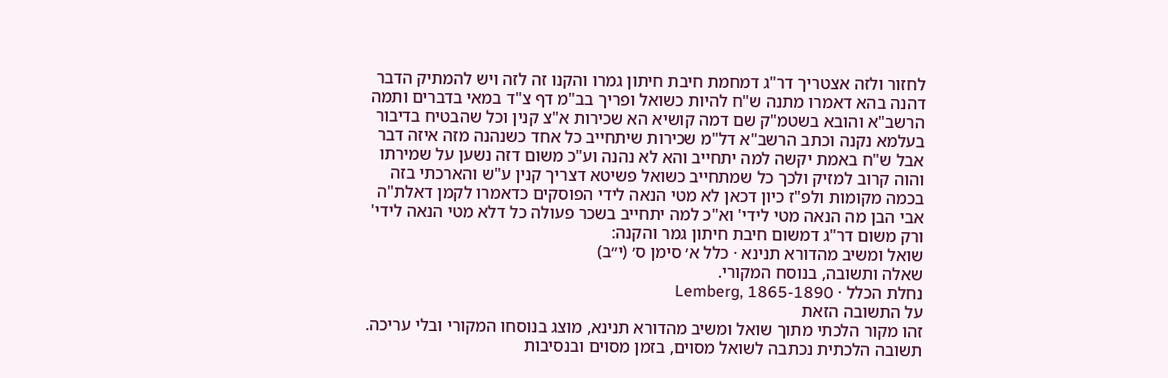לחזור ולזה אצטריך דר"ג דמחמת חיבת חיתון גמרו והקנו זה לזה ויש להמתיק הדבר דהנה בהא דאמרו מתנה ש"ח להיות כשואל ופריך בב"מ דף צ"ד במאי בדברים ותמה הרשב"א והובא בשטמ"ק שם דמה קושיא הא שכירות א"צ קנין וכל שהבטיח בדיבור בעלמא נקנה וכתב הרשב"א דל"מ שכירות שיתחייב כל אחד כשנהנה מזה איזה דבר אבל ש"ח באמת יקשה למה יתחייב והא לא נהנה וע"כ משום דזה נשען על שמירתו והוה קרוב למזיק ולכך כל שמתחייב כשואל פשיטא דצריך קנין ע"ש והארכתי בזה בכמה מקומות ולפ"ז כיון דכאן לא מטי הנאה לידי הפוסקים כדאמרו לקמן דאלת"ה אבי הבן מה הנאה מטי לידי' וא"כ למה יתחייב בשכר פעולה כל דלא מטי הנאה לידי' ורק משום דר"ג דמשום חיבת חיתון גמר והקנה:
שואל ומשיב מהדורא תנינא · כלל א׳ סימן ס׳ (י״ב)
שאלה ותשובה, בנוסח המקורי.
נחלת הכלל · Lemberg, 1865-1890
על התשובה הזאת
זהו מקור הלכתי מתוך שואל ומשיב מהדורא תנינא, מוצג בנוסחו המקורי ובלי עריכה. תשובה הלכתית נכתבה לשואל מסוים, בזמן מסוים ובנסיבות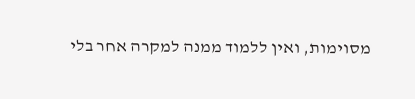מסוימות, ואין ללמוד ממנה למקרה אחר בלי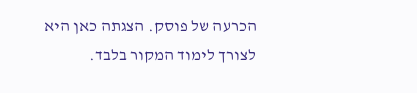הכרעה של פוסק. הצגתה כאן היא לצורך לימוד המקור בלבד.